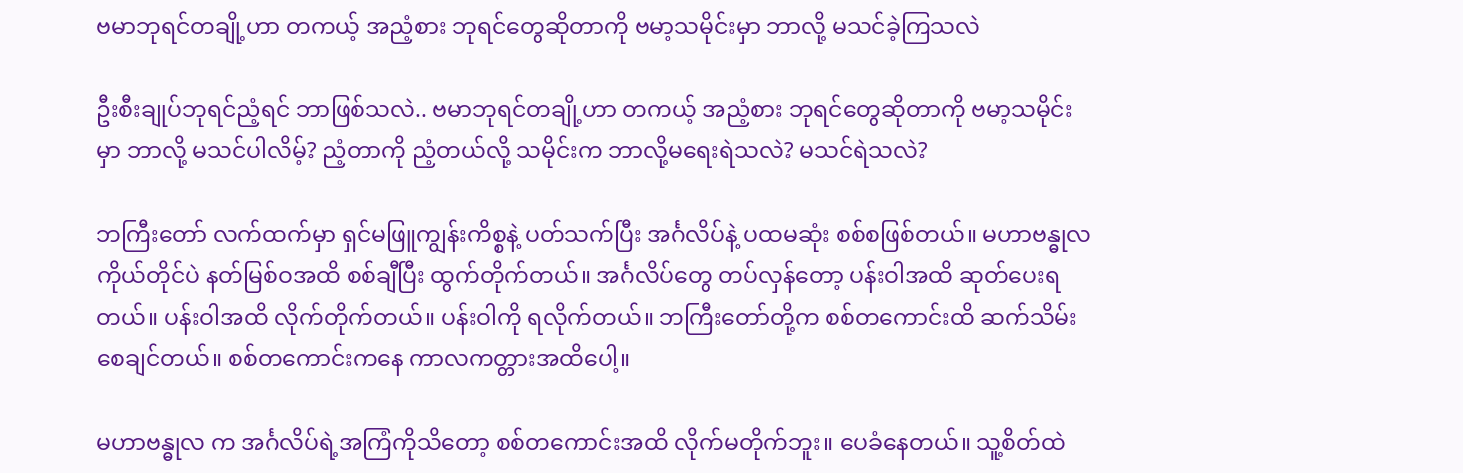ဗမာဘုရင်တချို့ဟာ တကယ့် အညံ့စား ဘုရင်တွေဆိုတာကို ဗမာ့သမိုင်းမှာ ဘာလို့ မသင်ခဲ့ကြသလဲ

ဦးစီးချုပ်ဘုရင်ညံ့ရင် ဘာဖြစ်သလဲ.. ဗမာဘုရင်တချို့ဟာ တကယ့် အညံ့စား ဘုရင်တွေဆိုတာကို ဗမာ့သမိုင်းမှာ ဘာလို့ မသင်ပါလိမ့်? ညံ့တာကို ညံ့တယ်လို့ သမိုင်းက ဘာလို့မရေးရဲသလဲ? မသင်ရဲသလဲ?

ဘကြီးတော် လက်ထက်မှာ ရှင်မဖြူကျွန်းကိစ္စနဲ့ ပတ်သက်ပြီး အင်္ဂလိပ်နဲ့ ပထမဆုံး စစ်စဖြစ်တယ်။ မဟာဗန္ဓုလကိုယ်တိုင်ပဲ နတ်မြစ်ဝအထိ စစ်ချီပြီး ထွက်တိုက်တယ်။ အင်္ဂလိပ်တွေ တပ်လှန်တော့ ပန်းဝါအထိ ဆုတ်ပေးရတယ်။ ပန်းဝါအထိ လိုက်တိုက်တယ်။ ပန်းဝါကို ရလိုက်တယ်။ ဘကြီးတော်တို့က စစ်တကောင်းထိ ဆက်သိမ်းစေချင်တယ်။ စစ်တကောင်းကနေ ကာလကတ္တားအထိပေါ့။

မဟာဗန္ဓုလ က အင်္ဂလိပ်ရဲ့အကြံကိုသိတော့ စစ်တကောင်းအထိ လိုက်မတိုက်ဘူး။ ပေခံနေတယ်။ သူ့စိတ်ထဲ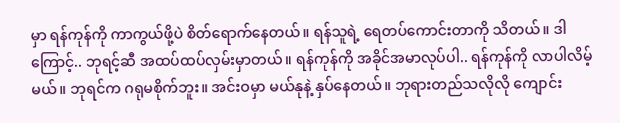မှာ ရန်ကုန်ကို ကာကွယ်ဖို့ပဲ စိတ်ရောက်နေတယ်။ ရန်သူရဲ့ ရေတပ်ကောင်းတာကို သိတယ်။ ဒါ ကြောင့်.. ဘုရင့်ဆီ အထပ်ထပ်လှမ်းမှာတယ်။ ရန်ကုန်ကို အခိုင်အမာလုပ်ပါ.. ရန်ကုန်ကို လာပါလိမ့်မယ်။ ဘုရင်က ဂရုမစိုက်ဘူး။ အင်းဝမှာ မယ်နုနဲ့ နှပ်နေတယ်။ ဘုရားတည်သလိုလို ကျောင်း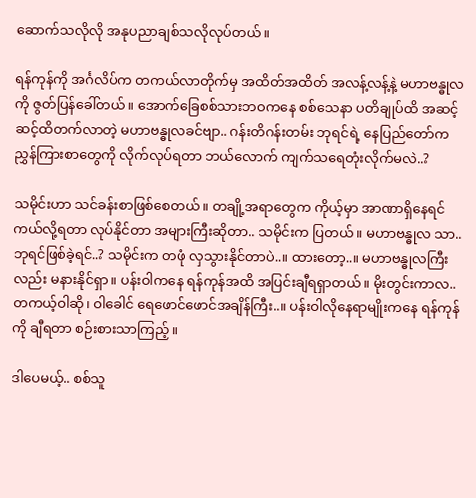ဆောက်သလိုလို အနုပညာချစ်သလိုလုပ်တယ်။

ရန်ကုန်ကို အင်္ဂလိပ်က တကယ်လာတိုက်မှ အထိတ်အထိတ် အလန့်လန့်နဲ့ မဟာဗန္ဓုလကို ဇွတ်ပြန်ခေါ်တယ်။ အောက်ခြေစစ်သားဘဝကနေ စစ်သေနာ ပတိချုပ်ထိ အဆင့်ဆင့်ထိတက်လာတဲ့ မဟာဗန္ဓုလခင်ဗျာ.. ဂန်းတိဂန်းတမ်း ဘုရင်ရဲ့ နေပြည်တော်က ညွှန်ကြားစာတွေကို လိုက်လုပ်ရတာ ဘယ်လောက် ကျက်သရေတုံးလိုက်မလဲ..?

သမိုင်းဟာ သင်ခန်းစာဖြစ်စေတယ်။ တချို့အရာတွေက ကိုယ့်မှာ အာဏာရှိနေရင် ကယ်လို့ရတာ လုပ်နိုင်တာ အများကြီးဆိုတာ.. သမိုင်းက ပြတယ်။ မဟာဗန္ဓုလ သာ.. ဘုရင်ဖြစ်ခဲ့ရင်..? သမိုင်းက တဖုံ လှသွားနိုင်တာပဲ..။ ထားတော့..။ မဟာဗန္ဓုလကြီးလည်း မနားနိုင်ရှာ။ ပန်းဝါကနေ ရန်ကုန်အထိ အပြင်းချီရရှာတယ်။ မိုးတွင်းကာလ.. တကယ့်ဝါဆို၊ ဝါခေါင် ရေဖောင်ဖောင်အချိန်ကြီး..။ ပန်းဝါလိုနေရာမျိုးကနေ ရန်ကုန်ကို ချီရတာ စဉ်းစားသာကြည့်။

ဒါပေမယ့်.. စစ်သူ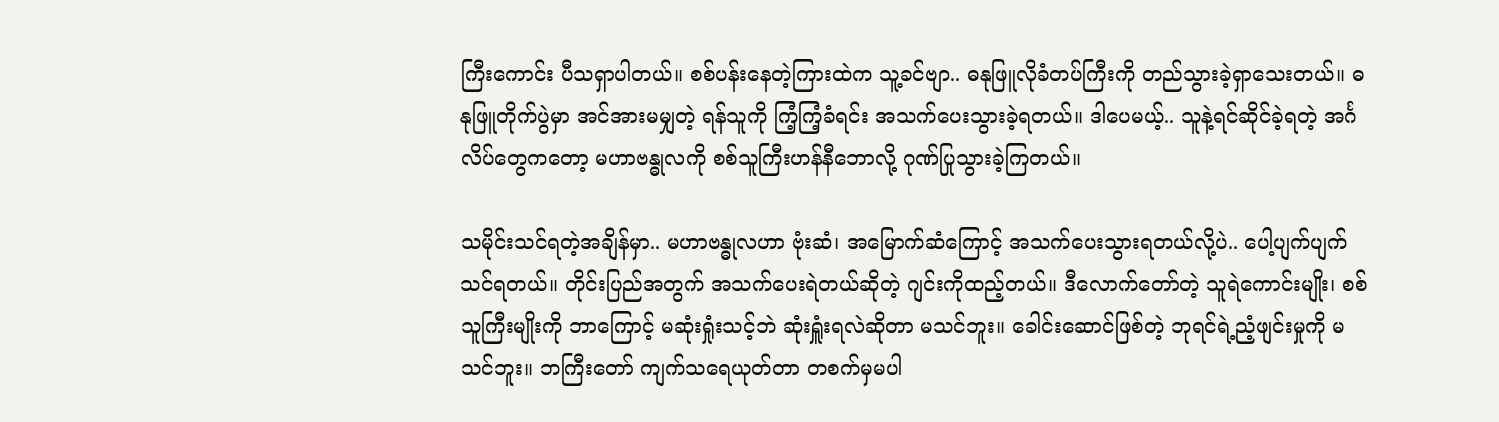ကြီးကောင်း ပီသရှာပါတယ်။ စစ်ပန်းနေတဲ့ကြားထဲက သူ့ခင်ဗျာ.. ဓနုဖြူလိုခံတပ်ကြီးကို တည်သွားခဲ့ရှာသေးတယ်။ ဓနုဖြူတိုက်ပွဲမှာ အင်အားမမျှတဲ့ ရန်သူကို ကြံ့ကြံ့ခံရင်း အသက်ပေးသွားခဲ့ရတယ်။ ဒါပေမယ့်.. သူနဲ့ရင်ဆိုင်ခဲ့ရတဲ့ အင်္ဂလိပ်တွေကတော့ မဟာဗန္ဓုလကို စစ်သူကြီးဟန်နီဘောလို့ ဂုဏ်ပြုသွားခဲ့ကြတယ်။

သမိုင်းသင်ရတဲ့အချိန်မှာ.. မဟာဗန္ဓုလဟာ ဗုံးဆံ၊ အမြောက်ဆံကြောင့် အသက်ပေးသွားရတယ်လို့ပဲ.. ပေါ့ပျက်ပျက် သင်ရတယ်။ တိုင်းပြည်အတွက် အသက်ပေးရဲတယ်ဆိုတဲ့ ဂျင်းကိုထည့်တယ်။ ဒီလောက်တော်တဲ့ သူရဲကောင်းမျိုး၊ စစ်သူကြီးမျိုးကို ဘာကြောင့် မဆုံးရှုံးသင့်ဘဲ ဆုံးရှူံးရလဲဆိုတာ မသင်ဘူး။ ခေါင်းဆောင်ဖြစ်တဲ့ ဘုရင်ရဲ့ညံ့ဖျင်းမှုကို မသင်ဘူး။ ဘကြီးတော် ကျက်သရေယုတ်တာ တစက်မှမပါ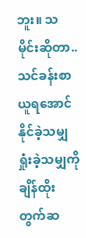ဘူး။ သမိုင်းဆိုတာ.. သင်ခန်းစာယူရအောင် နိုင်ခဲ့သမျှ ရှုံးခဲ့သမျှကို ချိန်ထိုးတွက်ဆ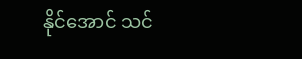နိုင်အောင် သင်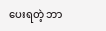ပေးရတဲ့ ဘာ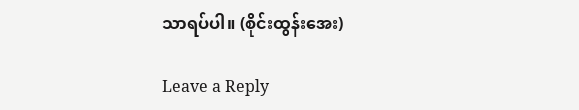သာရပ်ပါ။ (စိုင်းထွန်းအေး)

Leave a Reply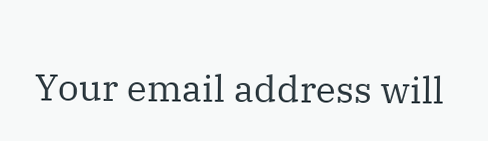Your email address will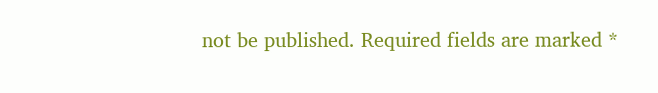not be published. Required fields are marked *